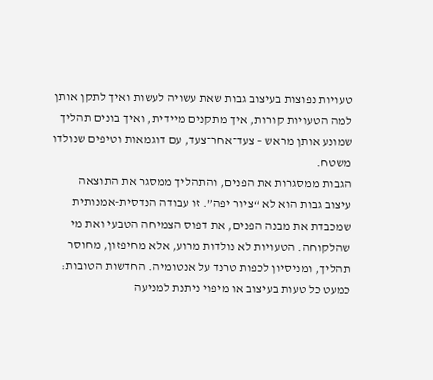טעויות נפוצות בעיצוב גבות שאת עשויה לעשות ואיך לתקן אותן
למה הטעויות קורות, איך מתקנים מיידית, ואיך בונים תהליך שמונע אותן מראש – צעד־אחר־צעד, עם דוגמאות וטיפים שנולדו משטח.
הגבות ממסגרות את הפנים, והתהליך ממסגר את התוצאה
עיצוב גבות הוא לא “ציור יפה”. זו עבודה הנדסית-אמנותית שמכבדת את מבנה הפנים, את דפוס הצמיחה הטבעי ואת מי שהלקוחה. הטעויות לא נולדות מרוע, אלא מחיפזון, מחוסר תהליך, ומניסיון לכפות טרנד על אנטומיה. החדשות הטובות: כמעט כל טעות בעיצוב או מיפוי ניתנת למניעה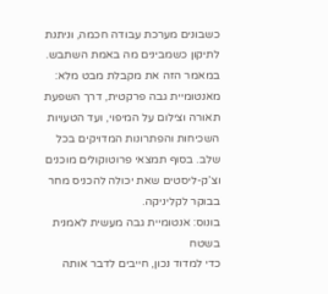כשבונים מערכת עבודה חכמה, וניתנת לתיקון כשמבינים מה באמת השתבש.
במאמר הזה את מקבלת מבט מלא: מאנטומיית גבה פרקטית, דרך השפעת תאורה וצילום על המיפוי, ועד הטעויות השכיחות והפתרונות המדויקים בכל שלב. בסוף תמצאי פרוטוקולים מוכנים וצ’ק-ליסטים שאת יכולה להכניס מחר בבוקר לקליניקה.
בונוס: אנטומיית גבה מעשית לאמנית בשטח
כדי למדוד נכון, חייבים לדבר אותה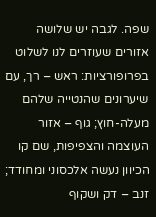שפה. לגבה יש שלושה אזורים שעוזרים לנו לשלוט בפרופורציות: ראש – רך, עם שיערונים שהנטייה שלהם מעלה-חוץ; גוף – אזור העוצמה והצפיפות, שם קו הכיוון נעשה אלכסוני ומחודד; זנב – דק ושקוף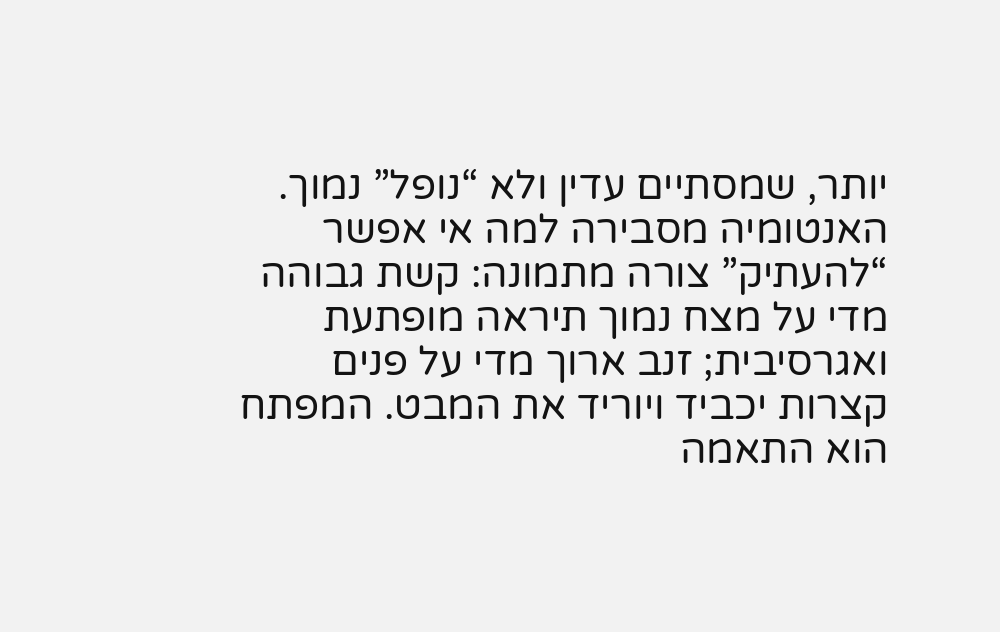יותר, שמסתיים עדין ולא “נופל” נמוך.
האנטומיה מסבירה למה אי אפשר “להעתיק” צורה מתמונה: קשת גבוהה מדי על מצח נמוך תיראה מופתעת ואגרסיבית; זנב ארוך מדי על פנים קצרות יכביד ויוריד את המבט. המפתח הוא התאמה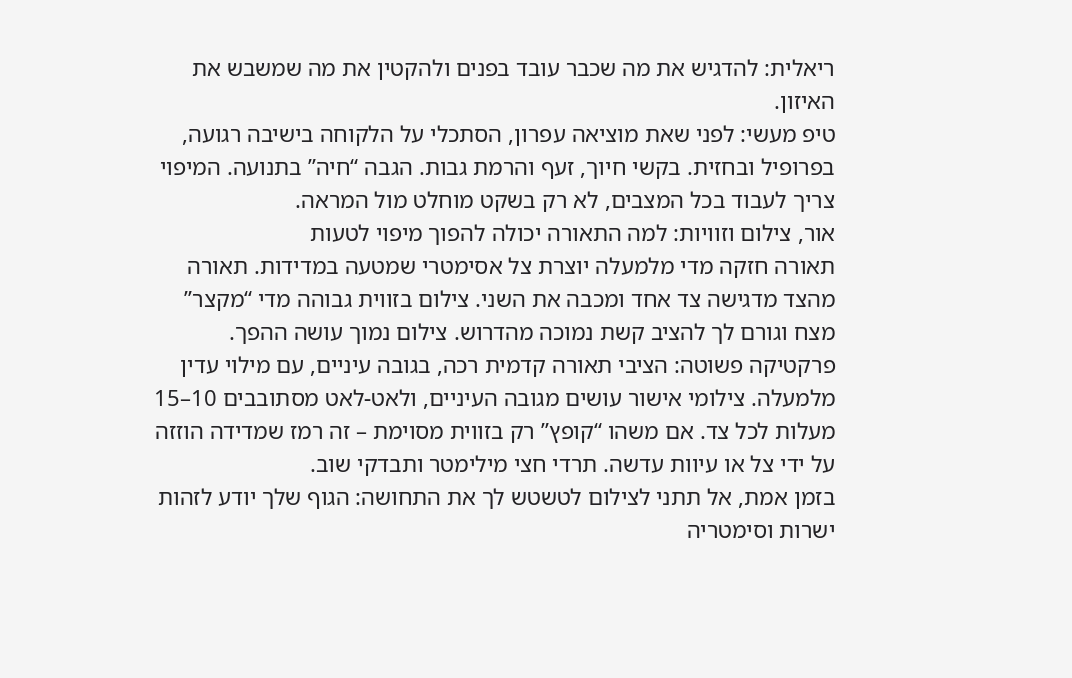ריאלית: להדגיש את מה שכבר עובד בפנים ולהקטין את מה שמשבש את האיזון.
טיפ מעשי: לפני שאת מוציאה עפרון, הסתכלי על הלקוחה בישיבה רגועה, בפרופיל ובחזית. בקשי חיוך, זעף והרמת גבות. הגבה “חיה” בתנועה. המיפוי צריך לעבוד בכל המצבים, לא רק בשקט מוחלט מול המראה.
אור, צילום וזוויות: למה התאורה יכולה להפוך מיפוי לטעות
תאורה חזקה מדי מלמעלה יוצרת צל אסימטרי שמטעה במדידות. תאורה מהצד מדגישה צד אחד ומכבה את השני. צילום בזווית גבוהה מדי “מקצר” מצח וגורם לך להציב קשת נמוכה מהדרוש. צילום נמוך עושה ההפך.
פרקטיקה פשוטה: הציבי תאורה קדמית רכה, בגובה עיניים, עם מילוי עדין מלמעלה. צילומי אישור עושים מגובה העיניים, ולאט-לאט מסתובבים 10–15 מעלות לכל צד. אם משהו “קופץ” רק בזווית מסוימת – זה רמז שמדידה הוזזה על ידי צל או עיוות עדשה. תרדי חצי מילימטר ותבדקי שוב.
בזמן אמת, אל תתני לצילום לטשטש לך את התחושה: הגוף שלך יודע לזהות ישרות וסימטריה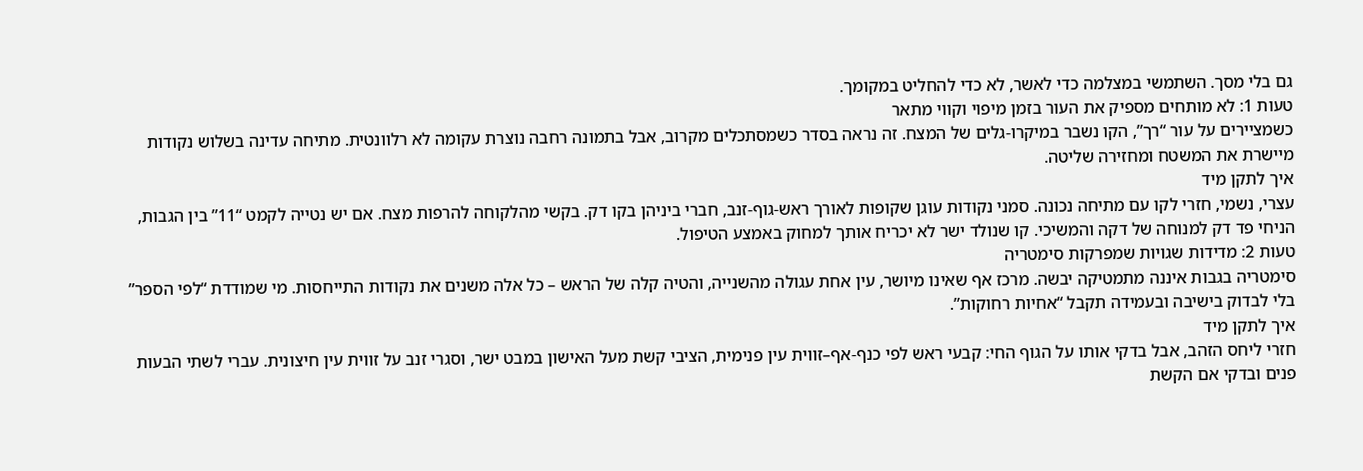גם בלי מסך. השתמשי במצלמה כדי לאשר, לא כדי להחליט במקומך.
טעות 1: לא מותחים מספיק את העור בזמן מיפוי וקווי מתאר
כשמציירים על עור “רך”, הקו נשבר במיקרו-גלים של המצח. זה נראה בסדר כשמסתכלים מקרוב, אבל בתמונה רחבה נוצרת עקומה לא רלוונטית. מתיחה עדינה בשלוש נקודות מיישרת את המשטח ומחזירה שליטה.
איך לתקן מיד
עצרי, נשמי, חזרי לקו עם מתיחה נכונה. סמני נקודות עוגן שקופות לאורך ראש-גוף-זנב, חברי ביניהן בקו דק. בקשי מהלקוחה להרפות מצח. אם יש נטייה לקמט “11” בין הגבות, הניחי פד דק למנוחה של דקה והמשיכי. קו שנולד ישר לא יכריח אותך למחוק באמצע הטיפול.
טעות 2: מדידות שגויות שמפרקות סימטריה
סימטריה בגבות איננה מתמטיקה יבשה. מרכז אף שאינו מיושר, עין אחת עגולה מהשנייה, והטיה קלה של הראש – כל אלה משנים את נקודות התייחסות. מי שמודדת “לפי הספר” בלי לבדוק בישיבה ובעמידה תקבל “אחיות רחוקות”.
איך לתקן מיד
חזרי ליחס הזהב, אבל בדקי אותו על הגוף החי: קבעי ראש לפי כנף-אף–זווית עין פנימית, הציבי קשת מעל האישון במבט ישר, וסגרי זנב על זווית עין חיצונית. עברי לשתי הבעות פנים ובדקי אם הקשת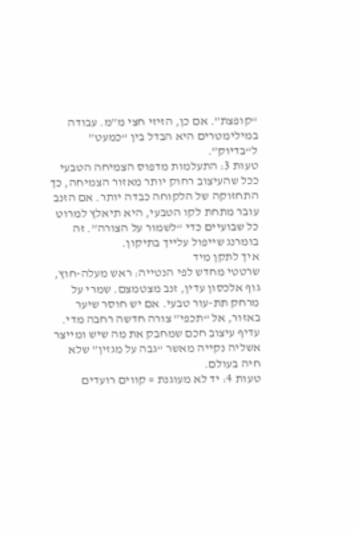“קופצת”. אם כן, הזיזי חצי מ”מ. עבודה במילימטרים היא הבדל בין “כמעט” ל“בדיוק”.
טעות 3: התעלמות מדפוס הצמיחה הטבעי
ככל שהעיצוב רחוק יותר מאזור הצמיחה, כך התחזוקה של הלקוחה כבדה יותר. אם הזנב עובר מתחת לקו הטבעי, היא תיאלץ למרוט כל שבועיים כדי “לשמור על הצורה”. זה בומרנג שייפול עלייך בתיקון.
איך לתקן מיד
שרטטי מחדש לפי הנטייה: ראש מעלה-חוץ, גוף אלכסון עדין, זנב מצטמצם. שמרי על מרחק תת-עור טבעי. אם יש חוסר שיער באזור, אל “תכפי” צורה חדשה רחבה מדי. עדיף עיצוב חכם שמחבק את מה שיש ומייצר אשליה נקייה מאשר “גבה על מגזין” שלא חיה בעולם.
טעות 4: יד לא מעוגנת = קווים רועדים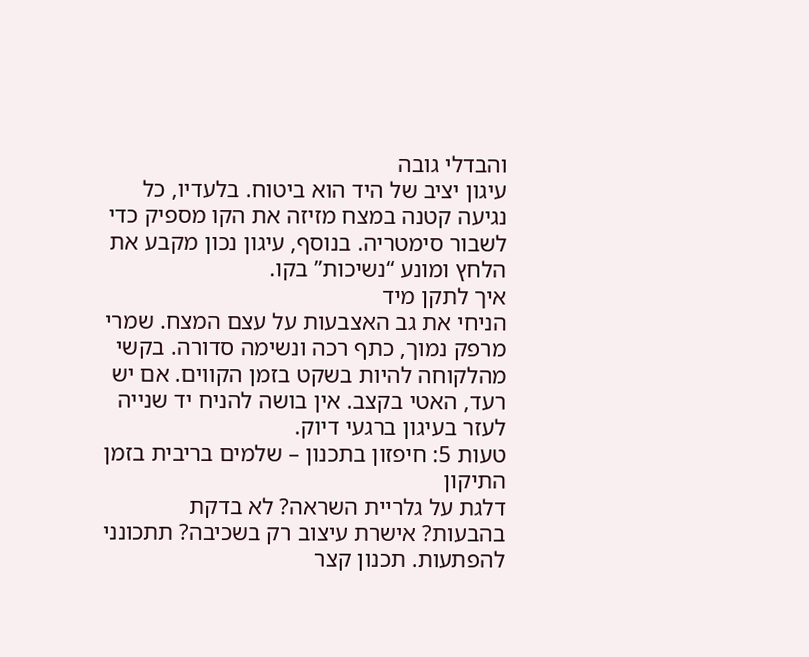והבדלי גובה
עיגון יציב של היד הוא ביטוח. בלעדיו, כל נגיעה קטנה במצח מזיזה את הקו מספיק כדי לשבור סימטריה. בנוסף, עיגון נכון מקבע את הלחץ ומונע “נשיכות” בקו.
איך לתקן מיד
הניחי את גב האצבעות על עצם המצח. שמרי מרפק נמוך, כתף רכה ונשימה סדורה. בקשי מהלקוחה להיות בשקט בזמן הקווים. אם יש רעד, האטי בקצב. אין בושה להניח יד שנייה לעזר בעיגון ברגעי דיוק.
טעות 5: חיפזון בתכנון – שלמים בריבית בזמן התיקון
דלגת על גלריית השראה? לא בדקת בהבעות? אישרת עיצוב רק בשכיבה? תתכונני להפתעות. תכנון קצר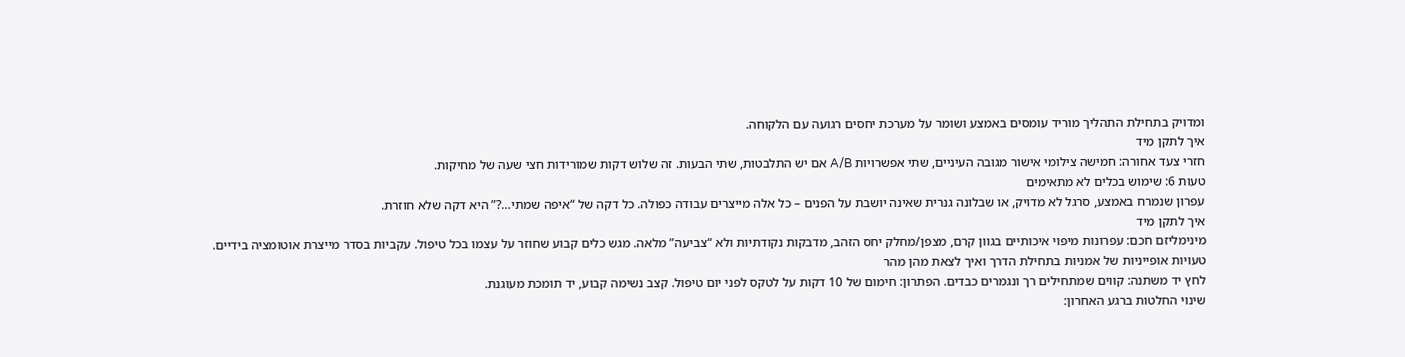ומדויק בתחילת התהליך מוריד עומסים באמצע ושומר על מערכת יחסים רגועה עם הלקוחה.
איך לתקן מיד
חזרי צעד אחורה: חמישה צילומי אישור מגובה העיניים, שתי אפשרויות A/B אם יש התלבטות, שתי הבעות. זה שלוש דקות שמורידות חצי שעה של מחיקות.
טעות 6: שימוש בכלים לא מתאימים
עפרון שנמרח באמצע, סרגל לא מדויק, או שבלונה גנרית שאינה יושבת על הפנים – כל אלה מייצרים עבודה כפולה. כל דקה של “איפה שמתי…?” היא דקה שלא חוזרת.
איך לתקן מיד
מינימליזם חכם: עפרונות מיפוי איכותיים בגוון קרם, מצפן/מחלק יחס הזהב, מדבקות נקודתיות ולא “צביעה” מלאה. מגש כלים קבוע שחוזר על עצמו בכל טיפול. עקביות בסדר מייצרת אוטומציה בידיים.
טעויות אופייניות של אמניות בתחילת הדרך ואיך לצאת מהן מהר
לחץ יד משתנה: קווים שמתחילים רך ונגמרים כבדים. הפתרון: חימום של 10 דקות על לטקס לפני יום טיפול. קצב נשימה קבוע, יד תומכת מעוגנת.
שינוי החלטות ברגע האחרון: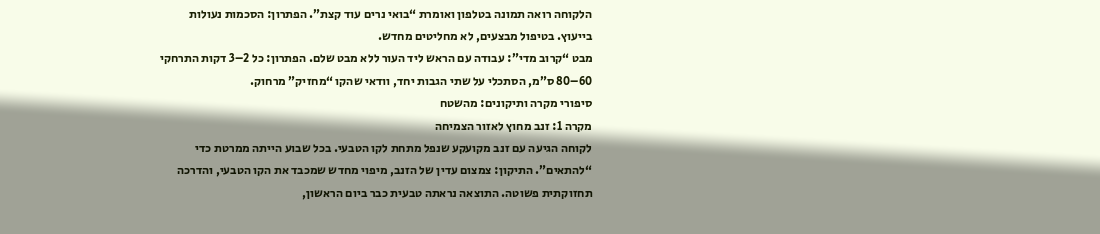הלקוחה רואה תמונה בטלפון ואומרת “בואי נרים עוד קצת”. הפתרון: הסכמות נעולות בייעוץ. בטיפול מבצעים, לא מחליטים מחדש.
מבט “קרוב מדי”: עבודה עם הראש ליד העור ללא מבט שלם. הפתרון: כל 2–3 דקות התרחקי 60–80 ס”מ, הסתכלי על שתי הגבות יחד, וודאי שהקו “מחזיק” מרחוק.
סיפורי מקרה ותיקונים: מהשטח
מקרה 1: זנב מחוץ לאזור הצמיחה
לקוחה הגיעה עם זנב מקועקע שנפל מתחת לקו הטבעי. בכל שבוע הייתה ממרטת כדי “להתאים”. התיקון: צמצום עדין של הזנב, מיפוי מחדש שמכבד את הקו הטבעי, והדרכה תחזוקתית פשוטה. התוצאה נראתה טבעית כבר ביום הראשון,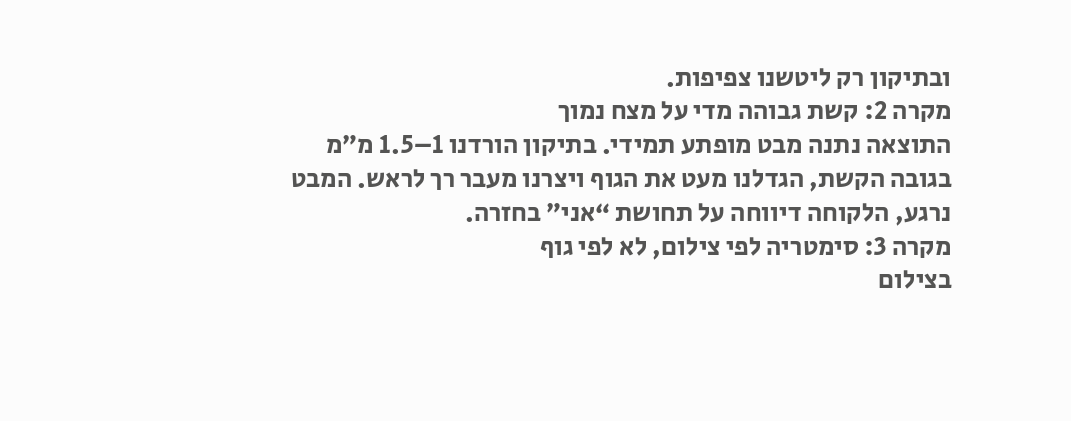ובתיקון רק ליטשנו צפיפות.
מקרה 2: קשת גבוהה מדי על מצח נמוך
התוצאה נתנה מבט מופתע תמידי. בתיקון הורדנו 1–1.5 מ”מ בגובה הקשת, הגדלנו מעט את הגוף ויצרנו מעבר רך לראש. המבט נרגע, הלקוחה דיווחה על תחושת “אני” בחזרה.
מקרה 3: סימטריה לפי צילום, לא לפי גוף
בצילום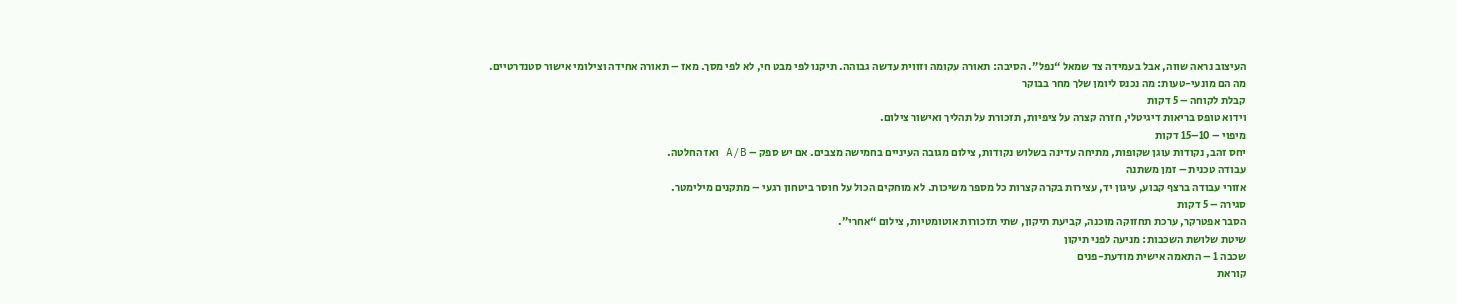העיצוב נראה שווה, אבל בעמידה צד שמאל “נפל”. הסיבה: תאורה עקומה וזווית עדשה גבוהה. תיקנו לפי מבט חי, לא לפי מסך. מאז – תאורה אחידה וצילומי אישור סטנדרטיים.
מה הם מונעי-טעות: מה נכנס ליומן שלך מחר בבוקר
קבלת לקוחה – 5 דקות
וידוא טופס בריאות דיגיטלי, חזרה קצרה על ציפיות, תזכורת על תהליך ואישור צילום.
מיפוי – 10–15 דקות
יחס זהב, נקודות עוגן שקופות, מתיחה עדינה בשלוש נקודות, צילום מגובה העיניים בחמישה מצבים. אם יש ספק – A/B ואז החלטה.
עבודה טכנית – זמן משתנה
אזורי עבודה ברצף קבוע, עיגון יד, עצירות בקרה קצרות כל מספר משיכות. לא מוחקים הכול על חוסר ביטחון רגעי – מתקנים מילימטר.
סגירה – 5 דקות
הסבר אפטרקר, ערכת תחזוקה מוכנה, קביעת תיקון, שתי תזכורות אוטומטיות, צילום “אחרי”.
שיטת שלושת השכבות: מניעה לפני תיקון
שכבה 1 – התאמה אישית מודעת-פנים
קוראת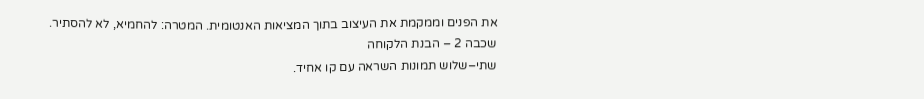את הפנים וממקמת את העיצוב בתוך המציאות האנטומית. המטרה: להחמיא, לא להסתיר.
שכבה 2 – הבנת הלקוחה
שתי–שלוש תמונות השראה עם קו אחיד.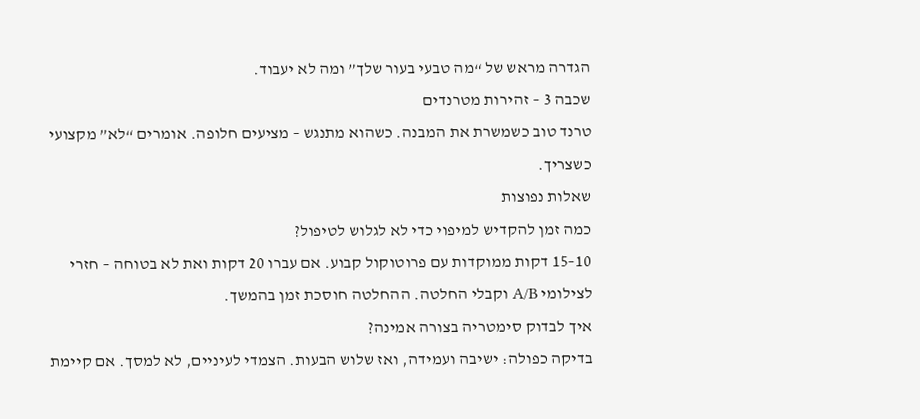הגדרה מראש של “מה טבעי בעור שלך” ומה לא יעבוד.
שכבה 3 – זהירות מטרנדים
טרנד טוב כשמשרת את המבנה. כשהוא מתנגש – מציעים חלופה. אומרים “לא” מקצועי כשצריך.
שאלות נפוצות
כמה זמן להקדיש למיפוי כדי לא לגלוש לטיפול?
10–15 דקות ממוקדות עם פרוטוקול קבוע. אם עברו 20 דקות ואת לא בטוחה – חזרי לצילומי A/B וקבלי החלטה. ההחלטה חוסכת זמן בהמשך.
איך לבדוק סימטריה בצורה אמינה?
בדיקה כפולה: ישיבה ועמידה, ואז שלוש הבעות. הצמדי לעיניים, לא למסך. אם קיימת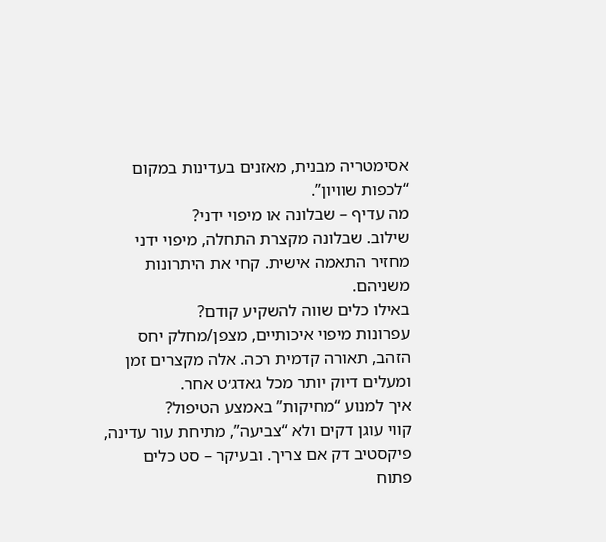אסימטריה מבנית, מאזנים בעדינות במקום “לכפות שוויון”.
מה עדיף – שבלונה או מיפוי ידני?
שילוב. שבלונה מקצרת התחלה, מיפוי ידני מחזיר התאמה אישית. קחי את היתרונות משניהם.
באילו כלים שווה להשקיע קודם?
עפרונות מיפוי איכותיים, מצפן/מחלק יחס הזהב, תאורה קדמית רכה. אלה מקצרים זמן ומעלים דיוק יותר מכל גאדג׳ט אחר.
איך למנוע “מחיקות” באמצע הטיפול?
קווי עוגן דקים ולא “צביעה”, מתיחת עור עדינה, פיקסטיב דק אם צריך. ובעיקר – סט כלים פתוח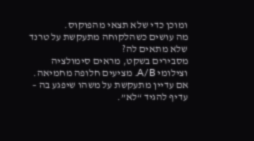ומוכן כדי שלא תצאי מהפוקוס.
מה עושים כשהלקוחה מתעקשת על טרנד שלא מתאים לה?
מסבירים בשקט, מראים סימולציה וצילומי A/B. מציעים חלופה מחמיאה. אם עדיין מתעקשת על משהו שיפגע בה – עדיף להגיד “לא”.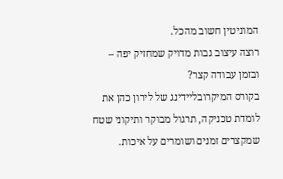המוניטין חשוב מהכל.
רוצה עיצוב גבות מדויק שמחזיק יפה – ובזמן עבודה קצר?
בקורס המיקרובליידינג של לירון כהן את לומדת טכניקה, תרגול מבוקר ותיקוני שטח שמקצרים זמנים ושומרים על איכות.